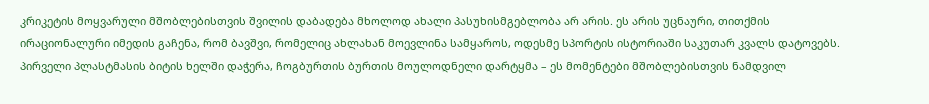კრიკეტის მოყვარული მშობლებისთვის შვილის დაბადება მხოლოდ ახალი პასუხისმგებლობა არ არის. ეს არის უცნაური, თითქმის ირაციონალური იმედის გაჩენა, რომ ბავშვი, რომელიც ახლახან მოევლინა სამყაროს, ოდესმე სპორტის ისტორიაში საკუთარ კვალს დატოვებს.
პირველი პლასტმასის ბიტის ხელში დაჭერა, ჩოგბურთის ბურთის მოულოდნელი დარტყმა – ეს მომენტები მშობლებისთვის ნამდვილ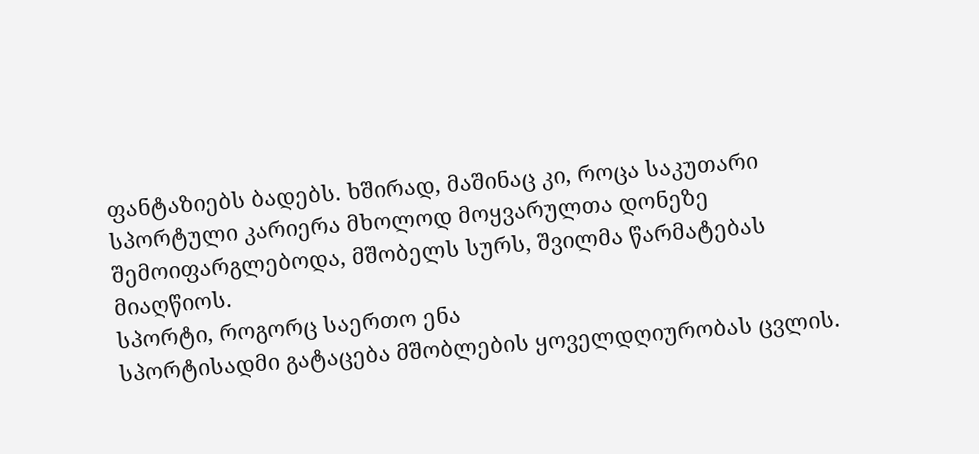ფანტაზიებს ბადებს. ხშირად, მაშინაც კი, როცა საკუთარი სპორტული კარიერა მხოლოდ მოყვარულთა დონეზე შემოიფარგლებოდა, მშობელს სურს, შვილმა წარმატებას მიაღწიოს.
სპორტი, როგორც საერთო ენა
სპორტისადმი გატაცება მშობლების ყოველდღიურობას ცვლის.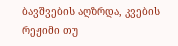ბავშვების აღზრდა, კვების რეჟიმი თუ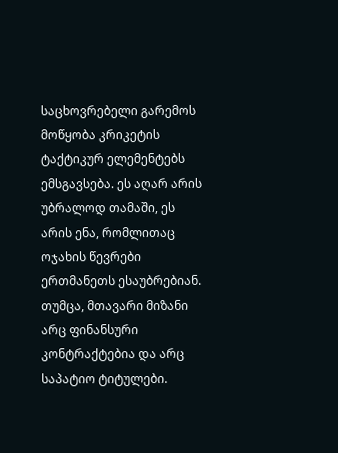საცხოვრებელი გარემოს მოწყობა კრიკეტის ტაქტიკურ ელემენტებს ემსგავსება. ეს აღარ არის უბრალოდ თამაში, ეს არის ენა, რომლითაც ოჯახის წევრები ერთმანეთს ესაუბრებიან.
თუმცა, მთავარი მიზანი არც ფინანსური კონტრაქტებია და არც საპატიო ტიტულები.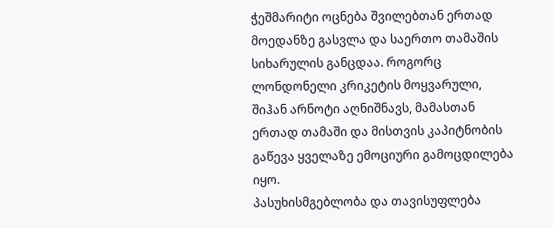ჭეშმარიტი ოცნება შვილებთან ერთად მოედანზე გასვლა და საერთო თამაშის სიხარულის განცდაა. როგორც ლონდონელი კრიკეტის მოყვარული, შიჰან არნოტი აღნიშნავს, მამასთან ერთად თამაში და მისთვის კაპიტნობის გაწევა ყველაზე ემოციური გამოცდილება იყო.
პასუხისმგებლობა და თავისუფლება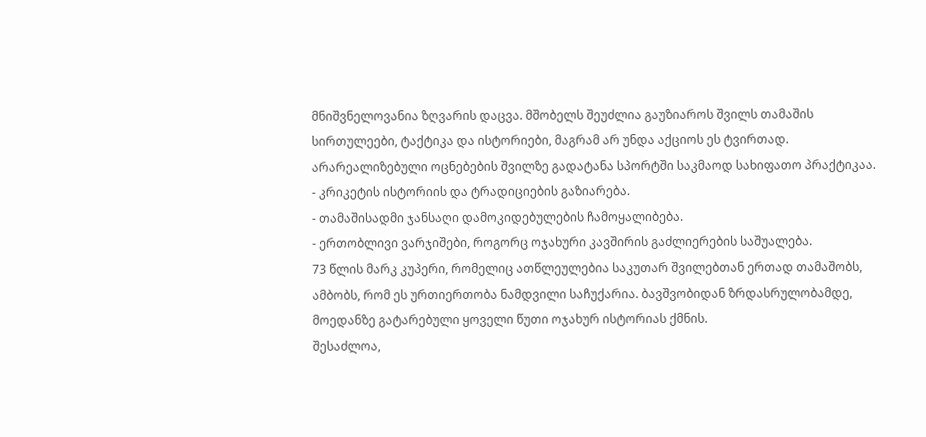მნიშვნელოვანია ზღვარის დაცვა. მშობელს შეუძლია გაუზიაროს შვილს თამაშის სირთულეები, ტაქტიკა და ისტორიები, მაგრამ არ უნდა აქციოს ეს ტვირთად. არარეალიზებული ოცნებების შვილზე გადატანა სპორტში საკმაოდ სახიფათო პრაქტიკაა.
- კრიკეტის ისტორიის და ტრადიციების გაზიარება.
- თამაშისადმი ჯანსაღი დამოკიდებულების ჩამოყალიბება.
- ერთობლივი ვარჯიშები, როგორც ოჯახური კავშირის გაძლიერების საშუალება.
73 წლის მარკ კუპერი, რომელიც ათწლეულებია საკუთარ შვილებთან ერთად თამაშობს, ამბობს, რომ ეს ურთიერთობა ნამდვილი საჩუქარია. ბავშვობიდან ზრდასრულობამდე, მოედანზე გატარებული ყოველი წუთი ოჯახურ ისტორიას ქმნის.
შესაძლოა,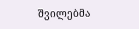შვილებმა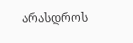არასდროს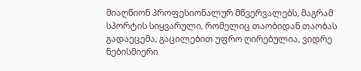მიაღწიონ პროფესიონალურ მწვერვალებს, მაგრამ სპორტის სიყვარული, რომელიც თაობიდან თაობას გადაეცემა, გაცილებით უფრო ღირებულია, ვიდრე ნებისმიერი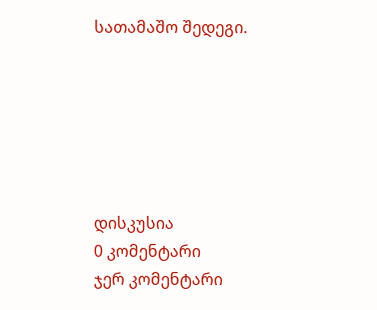სათამაშო შედეგი.






დისკუსია
0 კომენტარი
ჯერ კომენტარი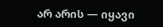არ არის — იყავი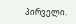პირველი.